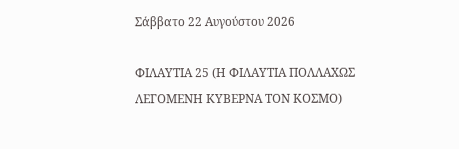Σάββατο 22 Αυγούστου 2026

ΦΙΛΑΥΤΙΑ 25 (Η ΦΙΛΑΥΤΙΑ ΠΟΛΛΑΧΩΣ ΛΕΓΟΜΕΝΗ ΚΥΒΕΡΝΑ ΤΟΝ ΚΟΣΜΟ)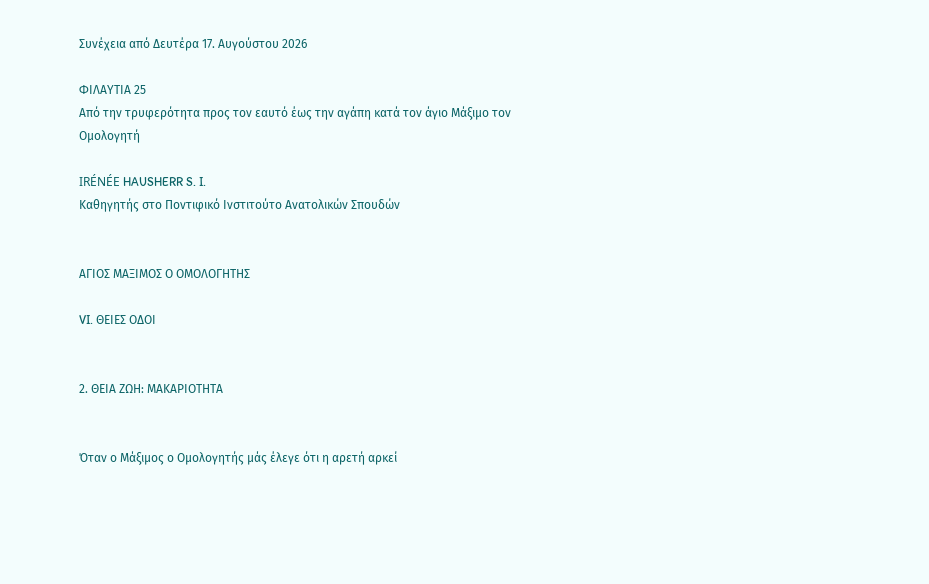Συνέχεια από Δευτέρα 17. Αυγούστου 2026

ΦΙΛΑΥΤΙΑ 25
Από την τρυφερότητα προς τον εαυτό έως την αγάπη κατά τον άγιο Μάξιμο τον Ομολογητή

IRÉNÉE HAUSHERR S. I.
Καθηγητής στο Ποντιφικό Ινστιτούτο Ανατολικών Σπουδών


ΑΓΙΟΣ ΜΑΞΙΜΟΣ Ο ΟΜΟΛΟΓΗΤΗΣ

VI. ΘΕΙΕΣ ΟΔΟΙ


2. ΘΕΙΑ ΖΩΗ: ΜΑΚΑΡΙΟΤΗΤΑ


Όταν ο Μάξιμος ο Ομολογητής μάς έλεγε ότι η αρετή αρκεί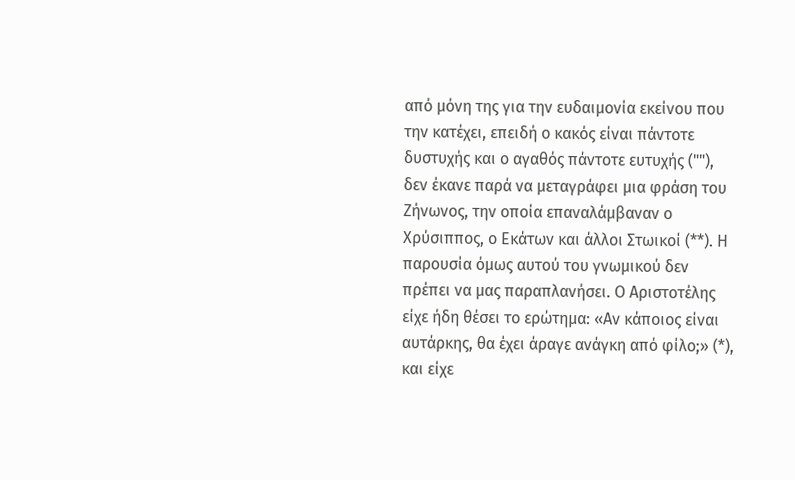από μόνη της για την ευδαιμονία εκείνου που την κατέχει, επειδή ο κακός είναι πάντοτε δυστυχής και ο αγαθός πάντοτε ευτυχής (""), δεν έκανε παρά να μεταγράφει μια φράση του Ζήνωνος, την οποία επαναλάμβαναν ο Χρύσιππος, ο Εκάτων και άλλοι Στωικοί (**). Η παρουσία όμως αυτού του γνωμικού δεν πρέπει να μας παραπλανήσει. Ο Αριστοτέλης είχε ήδη θέσει το ερώτημα: «Αν κάποιος είναι αυτάρκης, θα έχει άραγε ανάγκη από φίλο;» (*), και είχε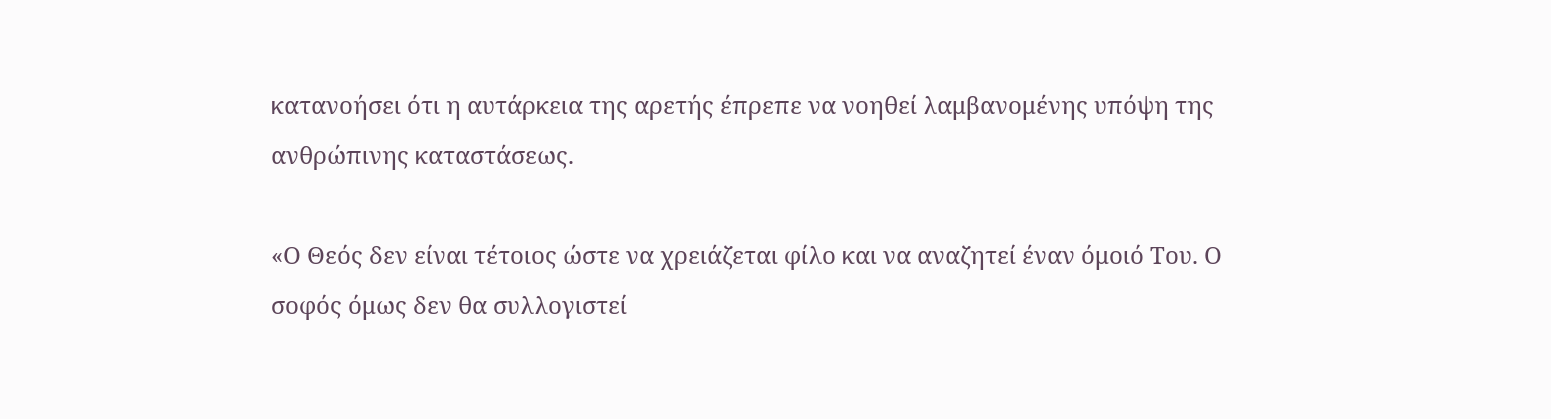κατανοήσει ότι η αυτάρκεια της αρετής έπρεπε να νοηθεί λαμβανομένης υπόψη της ανθρώπινης καταστάσεως.

«Ο Θεός δεν είναι τέτοιος ώστε να χρειάζεται φίλο και να αναζητεί έναν όμοιό Του. Ο σοφός όμως δεν θα συλλογιστεί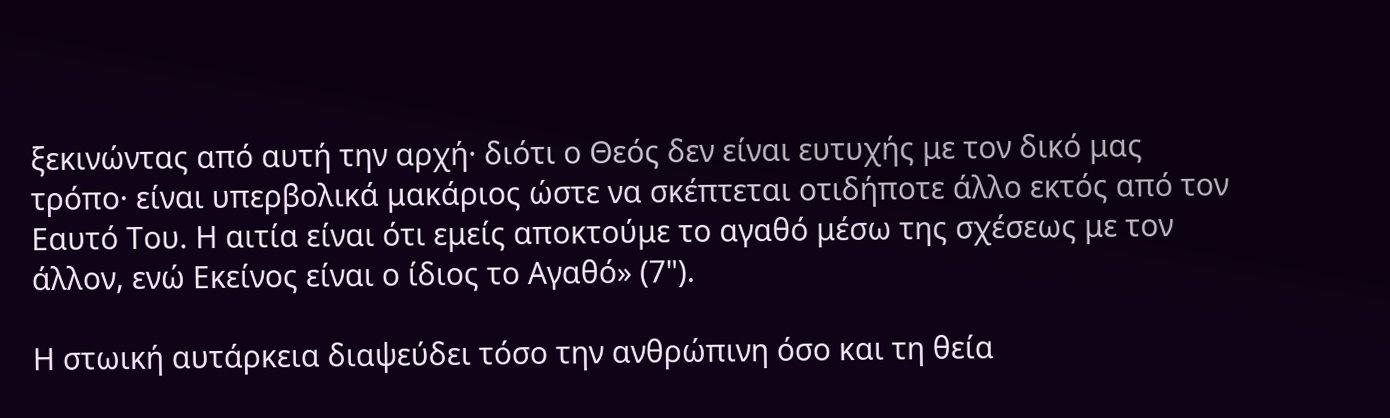ξεκινώντας από αυτή την αρχή· διότι ο Θεός δεν είναι ευτυχής με τον δικό μας τρόπο· είναι υπερβολικά μακάριος ώστε να σκέπτεται οτιδήποτε άλλο εκτός από τον Εαυτό Του. Η αιτία είναι ότι εμείς αποκτούμε το αγαθό μέσω της σχέσεως με τον άλλον, ενώ Εκείνος είναι ο ίδιος το Αγαθό» (7").

Η στωική αυτάρκεια διαψεύδει τόσο την ανθρώπινη όσο και τη θεία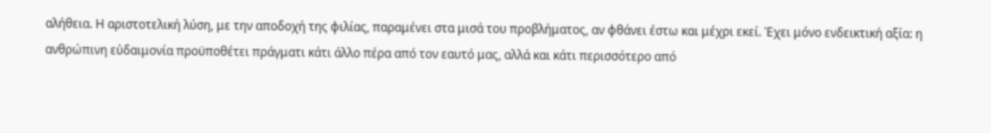αλήθεια. Η αριστοτελική λύση, με την αποδοχή της φιλίας, παραμένει στα μισά του προβλήματος, αν φθάνει έστω και μέχρι εκεί. Έχει μόνο ενδεικτική αξία: η ανθρώπινη εὐδαιμονία προϋποθέτει πράγματι κάτι άλλο πέρα από τον εαυτό μας, αλλά και κάτι περισσότερο από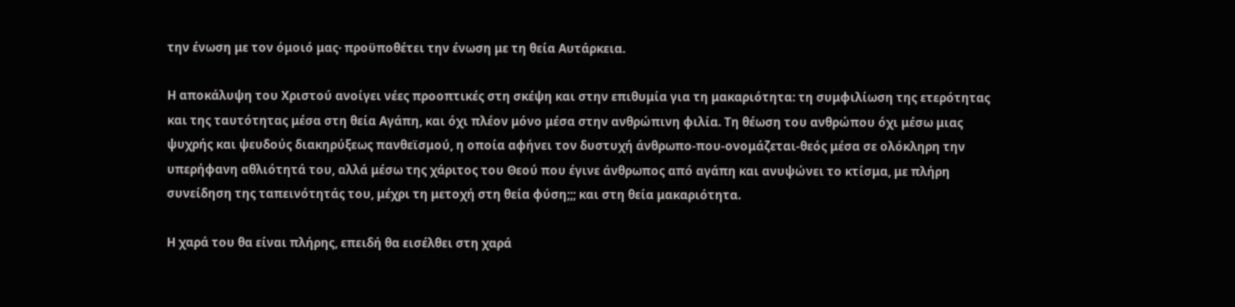την ένωση με τον όμοιό μας· προϋποθέτει την ένωση με τη θεία Αυτάρκεια.

Η αποκάλυψη του Χριστού ανοίγει νέες προοπτικές στη σκέψη και στην επιθυμία για τη μακαριότητα: τη συμφιλίωση της ετερότητας και της ταυτότητας μέσα στη θεία Αγάπη, και όχι πλέον μόνο μέσα στην ανθρώπινη φιλία. Τη θέωση του ανθρώπου όχι μέσω μιας ψυχρής και ψευδούς διακηρύξεως πανθεϊσμού, η οποία αφήνει τον δυστυχή άνθρωπο-που-ονομάζεται-θεός μέσα σε ολόκληρη την υπερήφανη αθλιότητά του, αλλά μέσω της χάριτος του Θεού που έγινε άνθρωπος από αγάπη και ανυψώνει το κτίσμα, με πλήρη συνείδηση της ταπεινότητάς του, μέχρι τη μετοχή στη θεία φύση;;; και στη θεία μακαριότητα.

Η χαρά του θα είναι πλήρης, επειδή θα εισέλθει στη χαρά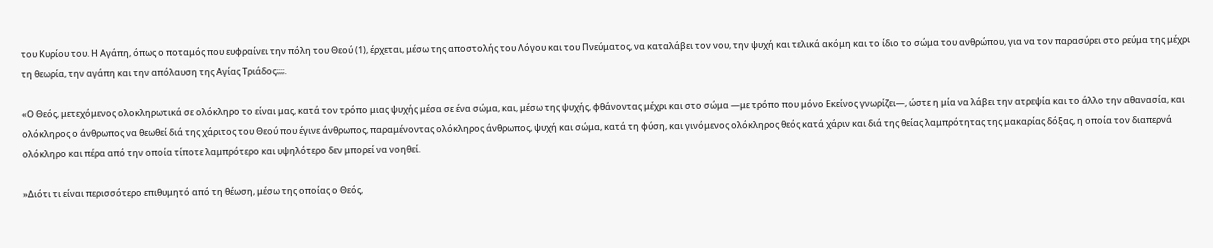του Κυρίου του. Η Αγάπη, όπως ο ποταμός που ευφραίνει την πόλη του Θεού (1), έρχεται, μέσω της αποστολής του Λόγου και του Πνεύματος, να καταλάβει τον νου, την ψυχή και τελικά ακόμη και το ίδιο το σώμα του ανθρώπου, για να τον παρασύρει στο ρεύμα της μέχρι τη θεωρία, την αγάπη και την απόλαυση της Αγίας Τριάδος;;;;.

«Ο Θεός, μετεχόμενος ολοκληρωτικά σε ολόκληρο το είναι μας, κατά τον τρόπο μιας ψυχής μέσα σε ένα σώμα, και, μέσω της ψυχής, φθάνοντας μέχρι και στο σώμα —με τρόπο που μόνο Εκείνος γνωρίζει—, ώστε η μία να λάβει την ατρεψία και το άλλο την αθανασία, και ολόκληρος ο άνθρωπος να θεωθεί διά της χάριτος του Θεού που έγινε άνθρωπος, παραμένοντας ολόκληρος άνθρωπος, ψυχή και σώμα, κατά τη φύση, και γινόμενος ολόκληρος θεός κατά χάριν και διά της θείας λαμπρότητας της μακαρίας δόξας, η οποία τον διαπερνά ολόκληρο και πέρα από την οποία τίποτε λαμπρότερο και υψηλότερο δεν μπορεί να νοηθεί.

»Διότι τι είναι περισσότερο επιθυμητό από τη θέωση, μέσω της οποίας ο Θεός,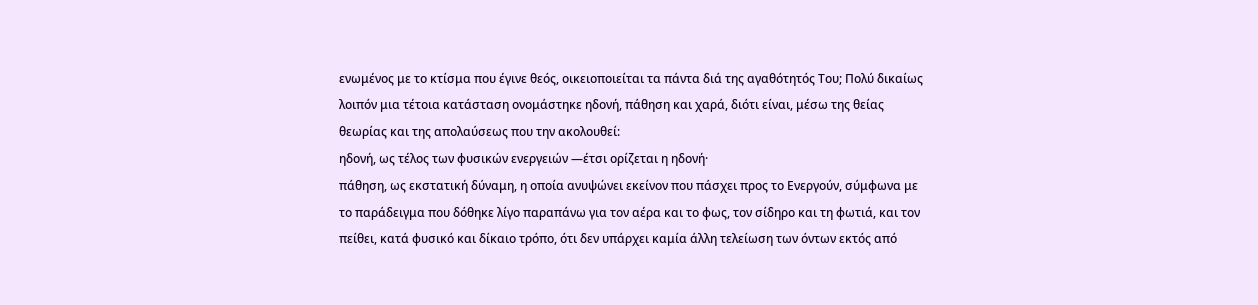ενωμένος με το κτίσμα που έγινε θεός, οικειοποιείται τα πάντα διά της αγαθότητός Του; Πολύ δικαίως λοιπόν μια τέτοια κατάσταση ονομάστηκε ηδονή, πάθηση και χαρά, διότι είναι, μέσω της θείας θεωρίας και της απολαύσεως που την ακολουθεί:
ηδονή, ως τέλος των φυσικών ενεργειών —έτσι ορίζεται η ηδονή·
πάθηση, ως εκστατική δύναμη, η οποία ανυψώνει εκείνον που πάσχει προς το Ενεργούν, σύμφωνα με το παράδειγμα που δόθηκε λίγο παραπάνω για τον αέρα και το φως, τον σίδηρο και τη φωτιά, και τον πείθει, κατά φυσικό και δίκαιο τρόπο, ότι δεν υπάρχει καμία άλλη τελείωση των όντων εκτός από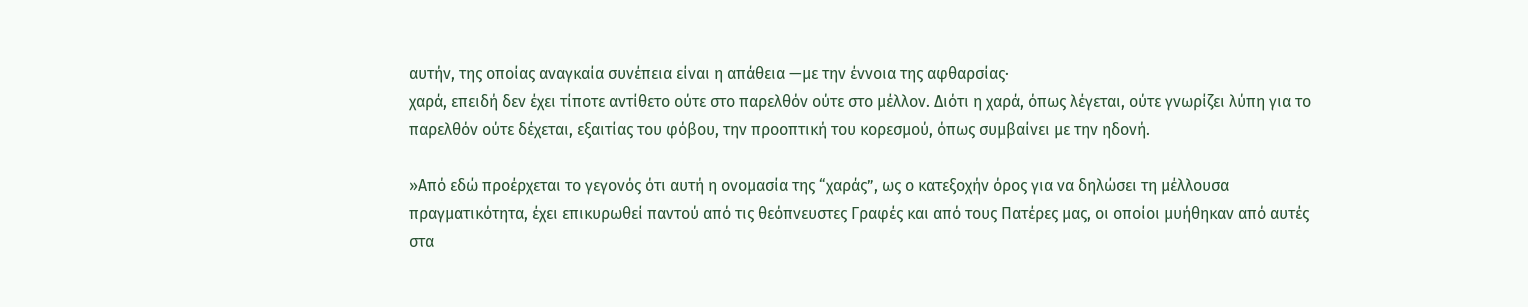αυτήν, της οποίας αναγκαία συνέπεια είναι η απάθεια —με την έννοια της αφθαρσίας·
χαρά, επειδή δεν έχει τίποτε αντίθετο ούτε στο παρελθόν ούτε στο μέλλον. Διότι η χαρά, όπως λέγεται, ούτε γνωρίζει λύπη για το παρελθόν ούτε δέχεται, εξαιτίας του φόβου, την προοπτική του κορεσμού, όπως συμβαίνει με την ηδονή.

»Από εδώ προέρχεται το γεγονός ότι αυτή η ονομασία της “χαράς”, ως ο κατεξοχήν όρος για να δηλώσει τη μέλλουσα πραγματικότητα, έχει επικυρωθεί παντού από τις θεόπνευστες Γραφές και από τους Πατέρες μας, οι οποίοι μυήθηκαν από αυτές στα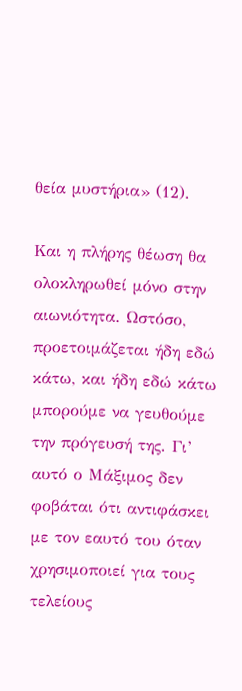θεία μυστήρια» (12).

Και η πλήρης θέωση θα ολοκληρωθεί μόνο στην αιωνιότητα. Ωστόσο, προετοιμάζεται ήδη εδώ κάτω, και ήδη εδώ κάτω μπορούμε να γευθούμε την πρόγευσή της. Γι’ αυτό ο Μάξιμος δεν φοβάται ότι αντιφάσκει με τον εαυτό του όταν χρησιμοποιεί για τους τελείους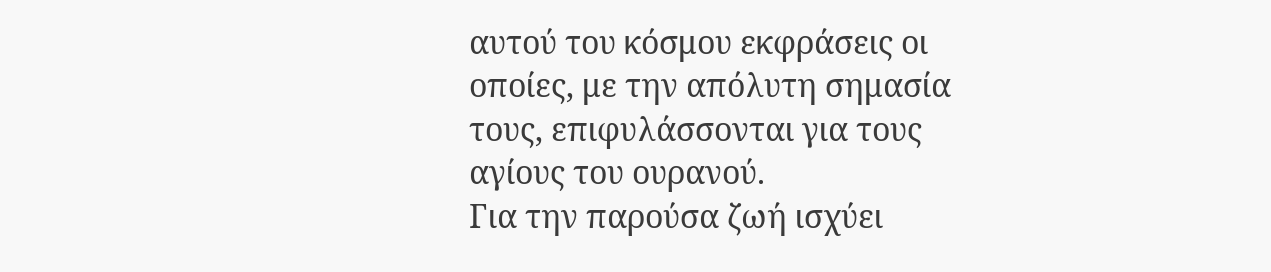αυτού του κόσμου εκφράσεις οι οποίες, με την απόλυτη σημασία τους, επιφυλάσσονται για τους αγίους του ουρανού.
Για την παρούσα ζωή ισχύει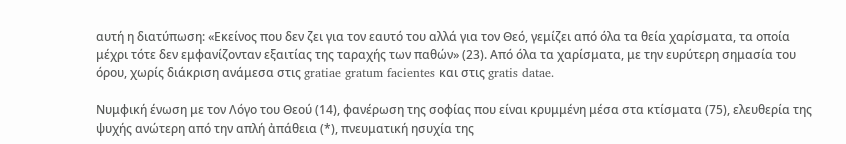αυτή η διατύπωση: «Εκείνος που δεν ζει για τον εαυτό του αλλά για τον Θεό, γεμίζει από όλα τα θεία χαρίσματα, τα οποία μέχρι τότε δεν εμφανίζονταν εξαιτίας της ταραχής των παθών» (23). Από όλα τα χαρίσματα, με την ευρύτερη σημασία του όρου, χωρίς διάκριση ανάμεσα στις gratiae gratum facientes και στις gratis datae.

Νυμφική ένωση με τον Λόγο του Θεού (14), φανέρωση της σοφίας που είναι κρυμμένη μέσα στα κτίσματα (75), ελευθερία της ψυχής ανώτερη από την απλή ἀπάθεια (*), πνευματική ησυχία της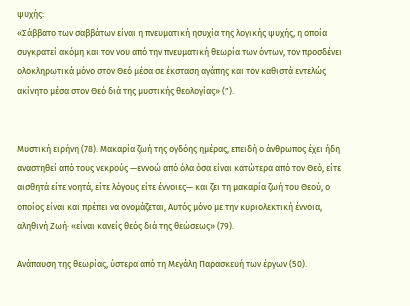ψυχής:
«Σάββατο των σαββάτων είναι η πνευματική ησυχία της λογικής ψυχής, η οποία συγκρατεί ακόμη και τον νου από την πνευματική θεωρία των όντων, τον προσδένει ολοκληρωτικά μόνο στον Θεό μέσα σε έκσταση αγάπης και τον καθιστά εντελώς ακίνητο μέσα στον Θεό διά της μυστικής θεολογίας» (").


Μυστική ειρήνη (78). Μακαρία ζωή της ογδόης ημέρας, επειδή ο άνθρωπος έχει ήδη αναστηθεί από τους νεκρούς —εννοώ από όλα όσα είναι κατώτερα από τον Θεό, είτε αισθητά είτε νοητά, είτε λόγους είτε έννοιες— και ζει τη μακαρία ζωή του Θεού, ο οποίος είναι και πρέπει να ονομάζεται, Αυτός μόνο με την κυριολεκτική έννοια, αληθινή Ζωή· «είναι κανείς θεός διά της θεώσεως» (79).

Ανάπαυση της θεωρίας, ύστερα από τη Μεγάλη Παρασκευή των έργων (50).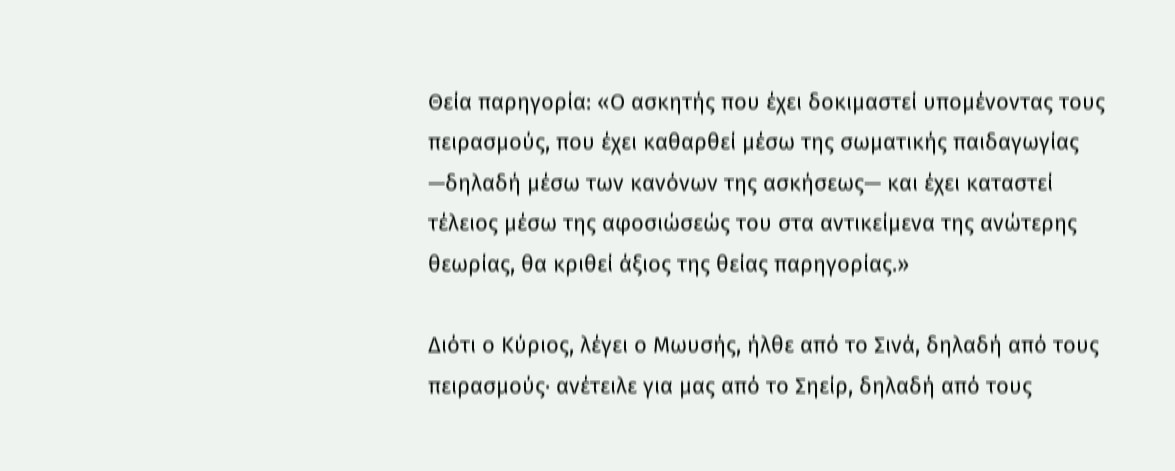Θεία παρηγορία: «Ο ασκητής που έχει δοκιμαστεί υπομένοντας τους πειρασμούς, που έχει καθαρθεί μέσω της σωματικής παιδαγωγίας —δηλαδή μέσω των κανόνων της ασκήσεως— και έχει καταστεί τέλειος μέσω της αφοσιώσεώς του στα αντικείμενα της ανώτερης θεωρίας, θα κριθεί άξιος της θείας παρηγορίας.»

Διότι ο Κύριος, λέγει ο Μωυσής, ήλθε από το Σινά, δηλαδή από τους πειρασμούς· ανέτειλε για μας από το Σηείρ, δηλαδή από τους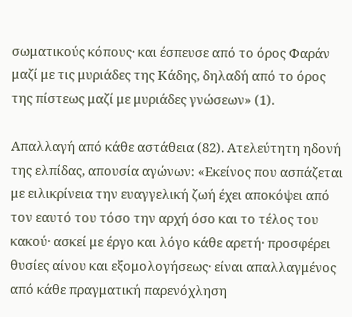σωματικούς κόπους· και έσπευσε από το όρος Φαράν μαζί με τις μυριάδες της Κάδης, δηλαδή από το όρος της πίστεως μαζί με μυριάδες γνώσεων» (1).

Απαλλαγή από κάθε αστάθεια (82). Ατελεύτητη ηδονή της ελπίδας, απουσία αγώνων: «Εκείνος που ασπάζεται με ειλικρίνεια την ευαγγελική ζωή έχει αποκόψει από τον εαυτό του τόσο την αρχή όσο και το τέλος του κακού· ασκεί με έργο και λόγο κάθε αρετή· προσφέρει θυσίες αίνου και εξομολογήσεως· είναι απαλλαγμένος από κάθε πραγματική παρενόχληση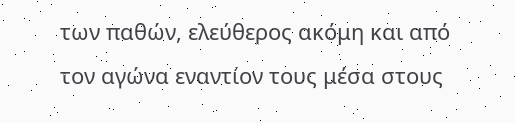των παθών, ελεύθερος ακόμη και από τον αγώνα εναντίον τους μέσα στους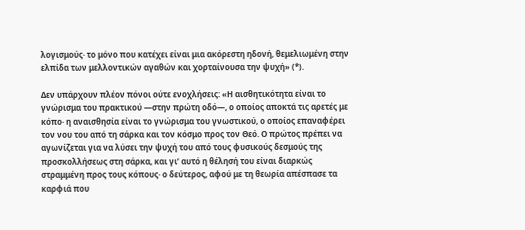λογισμούς· το μόνο που κατέχει είναι μια ακόρεστη ηδονή, θεμελιωμένη στην ελπίδα των μελλοντικών αγαθών και χορταίνουσα την ψυχή» (*).

Δεν υπάρχουν πλέον πόνοι ούτε ενοχλήσεις: «Η αισθητικότητα είναι το γνώρισμα του πρακτικού —στην πρώτη οδό—, ο οποίος αποκτά τις αρετές με κόπο· η αναισθησία είναι το γνώρισμα του γνωστικού, ο οποίος επαναφέρει τον νου του από τη σάρκα και τον κόσμο προς τον Θεό. Ο πρώτος πρέπει να αγωνίζεται για να λύσει την ψυχή του από τους φυσικούς δεσμούς της προσκολλήσεως στη σάρκα, και γι’ αυτό η θέλησή του είναι διαρκώς στραμμένη προς τους κόπους· ο δεύτερος, αφού με τη θεωρία απέσπασε τα καρφιά που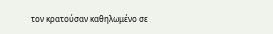τον κρατούσαν καθηλωμένο σε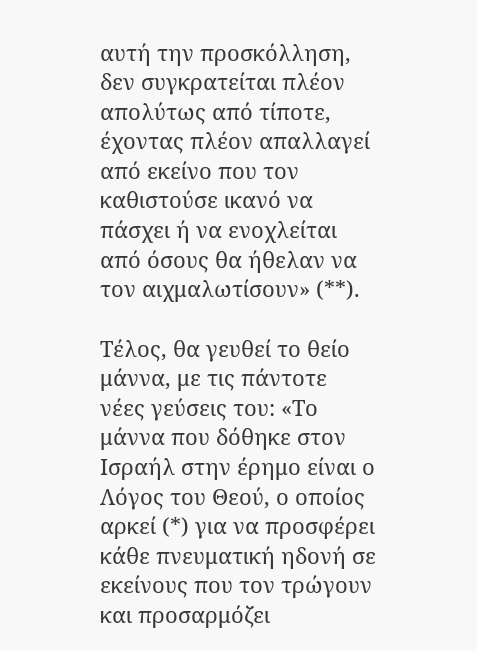αυτή την προσκόλληση, δεν συγκρατείται πλέον απολύτως από τίποτε, έχοντας πλέον απαλλαγεί από εκείνο που τον καθιστούσε ικανό να πάσχει ή να ενοχλείται από όσους θα ήθελαν να τον αιχμαλωτίσουν» (**).

Τέλος, θα γευθεί το θείο μάννα, με τις πάντοτε νέες γεύσεις του: «Το μάννα που δόθηκε στον Ισραήλ στην έρημο είναι ο Λόγος του Θεού, ο οποίος αρκεί (*) για να προσφέρει κάθε πνευματική ηδονή σε εκείνους που τον τρώγουν και προσαρμόζει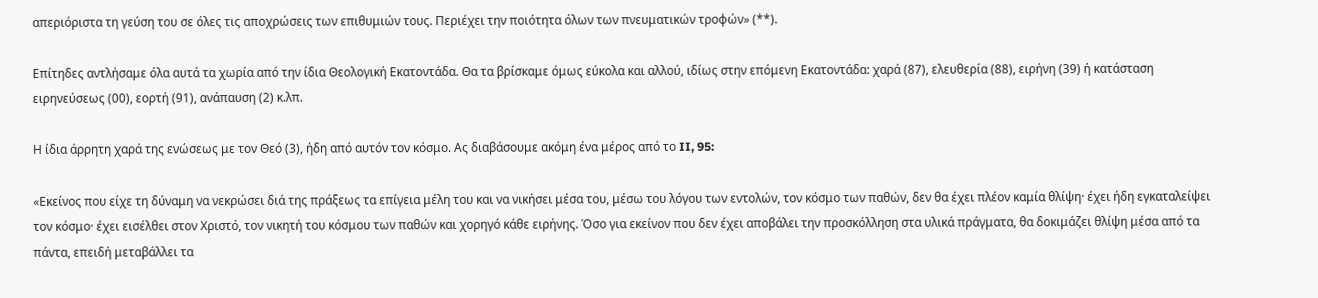απεριόριστα τη γεύση του σε όλες τις αποχρώσεις των επιθυμιών τους. Περιέχει την ποιότητα όλων των πνευματικών τροφών» (**).

Επίτηδες αντλήσαμε όλα αυτά τα χωρία από την ίδια Θεολογική Εκατοντάδα. Θα τα βρίσκαμε όμως εύκολα και αλλού, ιδίως στην επόμενη Εκατοντάδα: χαρά (87), ελευθερία (88), ειρήνη (39) ή κατάσταση ειρηνεύσεως (00), εορτή (91), ανάπαυση (2) κ.λπ.

Η ίδια άρρητη χαρά της ενώσεως με τον Θεό (3), ήδη από αυτόν τον κόσμο. Ας διαβάσουμε ακόμη ένα μέρος από το II, 95:

«Εκείνος που είχε τη δύναμη να νεκρώσει διά της πράξεως τα επίγεια μέλη του και να νικήσει μέσα του, μέσω του λόγου των εντολών, τον κόσμο των παθών, δεν θα έχει πλέον καμία θλίψη· έχει ήδη εγκαταλείψει τον κόσμο· έχει εισέλθει στον Χριστό, τον νικητή του κόσμου των παθών και χορηγό κάθε ειρήνης. Όσο για εκείνον που δεν έχει αποβάλει την προσκόλληση στα υλικά πράγματα, θα δοκιμάζει θλίψη μέσα από τα πάντα, επειδή μεταβάλλει τα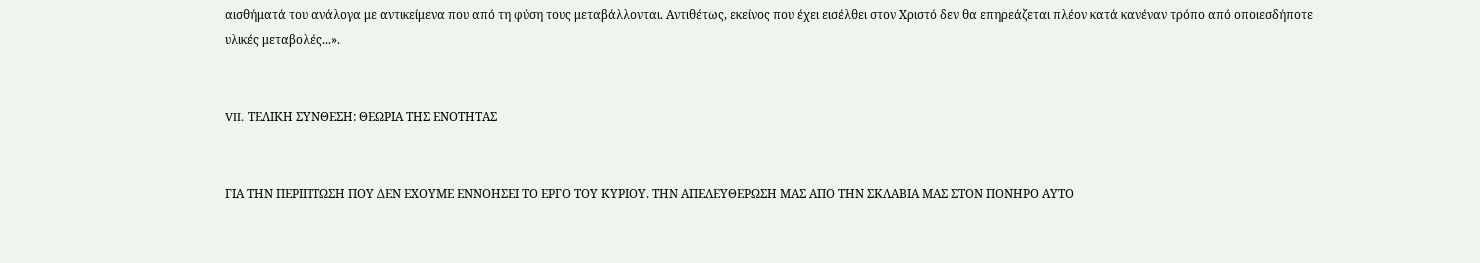αισθήματά του ανάλογα με αντικείμενα που από τη φύση τους μεταβάλλονται. Αντιθέτως, εκείνος που έχει εισέλθει στον Χριστό δεν θα επηρεάζεται πλέον κατά κανέναν τρόπο από οποιεσδήποτε υλικές μεταβολές...».


VII. ΤΕΛΙΚΗ ΣΥΝΘΕΣΗ: ΘΕΩΡΙΑ ΤΗΣ ΕΝΟΤΗΤΑΣ


ΓΙΑ ΤΗΝ ΠΕΡΙΠΤΩΣΗ ΠΟΥ ΔΕΝ ΕΧΟΥΜΕ ΕΝΝΟΗΣΕΙ ΤΟ ΕΡΓΟ ΤΟΥ ΚΥΡΙΟΥ. ΤΗΝ ΑΠΕΛΕΥΘΕΡΩΣΗ ΜΑΣ ΑΠΟ ΤΗΝ ΣΚΛΑΒΙΑ ΜΑΣ ΣΤΟΝ ΠΟΝΗΡΟ ΑΥΤΟ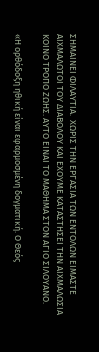ΣΗΜΑΙΝΕΙ ΦΙΛΑΥΤΙΑ.  ΧΩΡΙΣ ΤΗΝ ΕΡΓΑΣΙΑ ΤΩΝ ΕΝΤΟΛΩΝ ΕΙΜΑΣΤΕ ΑΙΧΜΑΛΩΤΟΙ ΤΟΥ ΔΙΑΒΟΛΟΥ ΚΑΙ ΕΧΟΥΜΕ ΚΑΤΑΣΤΗΣΕΙ ΤΗΝ ΑΙΧΜΑΛΩΣΙΑ ΚΟΙΝΟ ΤΡΟΠΟ ΖΩΗΣ. ΑΥΤΟ ΕΙΝΑΙ ΤΟ ΜΑΘΗΜΑ ΣΤΟΝ ΑΓΙΟ ΣΙΛΟΥΑΝΟ.

«Η ορθόδοξη ηθική είναι εφαρμοσμένη δογματική. Ο Θεός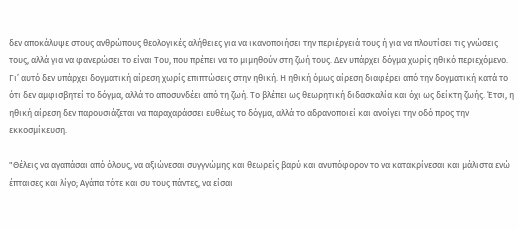δεν αποκάλυψε στους ανθρώπους θεολογικές αλήθειες για να ικανοποιήσει την περιέργειά τους ή για να πλουτίσει τις γνώσεις τους, αλλά για να φανερώσει το είναι Του, που πρέπει να το μιμηθούν στη ζωή τους. Δεν υπάρχει δόγμα χωρίς ηθικό περιεχόμενο. Γι’ αυτό δεν υπάρχει δογματική αίρεση χωρίς επιπτώσεις στην ηθική. Η ηθική όμως αίρεση διαφέρει από την δογματική κατά το ότι δεν αμφισβητεί το δόγμα, αλλά το αποσυνδέει από τη ζωή. Το βλέπει ως θεωρητική διδασκαλία και όχι ως δείκτη ζωής. Έτσι, η ηθική αίρεση δεν παρουσιάζεται να παραχαράσσει ευθέως το δόγμα, αλλά το αδρανοποιεί και ανοίγει την οδό προς την εκκοσμίκευση.

"Θέλεις να αγαπάσαι από όλους, να αξιώνεσαι συγγνώμης και θεωρείς βαρύ και ανυπόφορον το να κατακρίνεσαι και μάλιστα ενώ έπταισες και λίγο; Αγάπα τότε και συ τους πάντες, να είσαι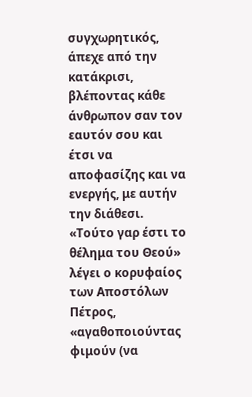συγχωρητικός, άπεχε από την κατάκρισι, βλέποντας κάθε άνθρωπον σαν τον εαυτόν σου και έτσι να αποφασίζης και να ενεργής, με αυτήν την διάθεσι. «Τούτο γαρ έστι το θέλημα του Θεού» λέγει ο κορυφαίος των Αποστόλων Πέτρος, «αγαθοποιούντας φιμούν (να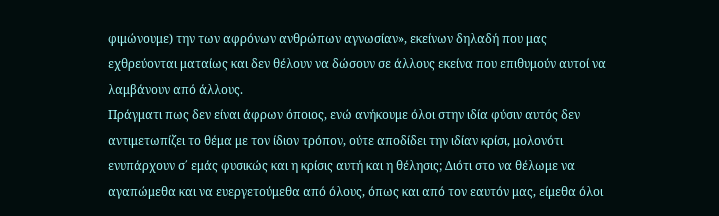φιμώνουμε) την των αφρόνων ανθρώπων αγνωσίαν», εκείνων δηλαδή που μας εχθρεύονται ματαίως και δεν θέλουν να δώσουν σε άλλους εκείνα που επιθυμούν αυτοί να λαμβάνουν από άλλους.
Πράγματι πως δεν είναι άφρων όποιος, ενώ ανήκουμε όλοι στην ιδία φύσιν αυτός δεν αντιμετωπίζει το θέμα με τον ίδιον τρόπον, ούτε αποδίδει την ιδίαν κρίσι, μολονότι ενυπάρχουν σ΄ εμάς φυσικώς και η κρίσις αυτή και η θέλησις; Διότι στο να θέλωμε να αγαπώμεθα και να ευεργετούμεθα από όλους, όπως και από τον εαυτόν μας, είμεθα όλοι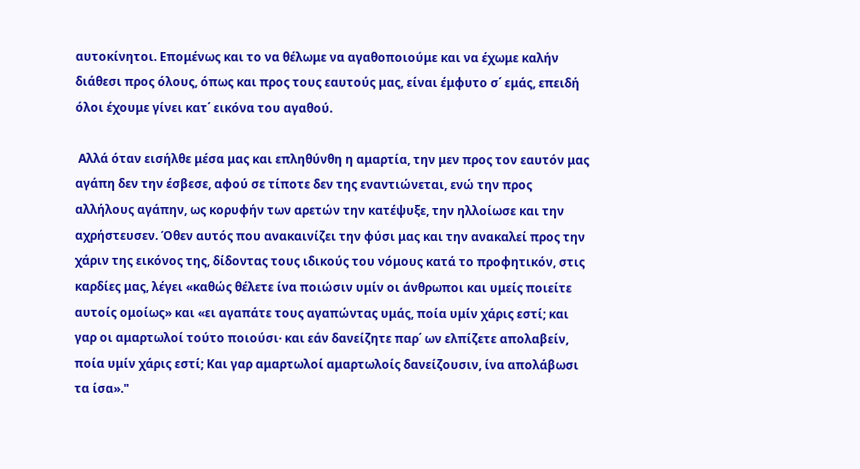αυτοκίνητοι. Επομένως και το να θέλωμε να αγαθοποιούμε και να έχωμε καλήν διάθεσι προς όλους, όπως και προς τους εαυτούς μας, είναι έμφυτο σ΄ εμάς, επειδή όλοι έχουμε γίνει κατ΄ εικόνα του αγαθού.

 Αλλά όταν εισήλθε μέσα μας και επληθύνθη η αμαρτία, την μεν προς τον εαυτόν μας αγάπη δεν την έσβεσε, αφού σε τίποτε δεν της εναντιώνεται, ενώ την προς αλλήλους αγάπην, ως κορυφήν των αρετών την κατέψυξε, την ηλλοίωσε και την αχρήστευσεν. Όθεν αυτός που ανακαινίζει την φύσι μας και την ανακαλεί προς την χάριν της εικόνος της, δίδοντας τους ιδικούς του νόμους κατά το προφητικόν, στις καρδίες μας, λέγει «καθώς θέλετε ίνα ποιώσιν υμίν οι άνθρωποι και υμείς ποιείτε αυτοίς ομοίως» και «ει αγαπάτε τους αγαπώντας υμάς, ποία υμίν χάρις εστί; και γαρ οι αμαρτωλοί τούτο ποιούσι· και εάν δανείζητε παρ΄ ων ελπίζετε απολαβείν, ποία υμίν χάρις εστί; Και γαρ αμαρτωλοί αμαρτωλοίς δανείζουσιν, ίνα απολάβωσι τα ίσα»."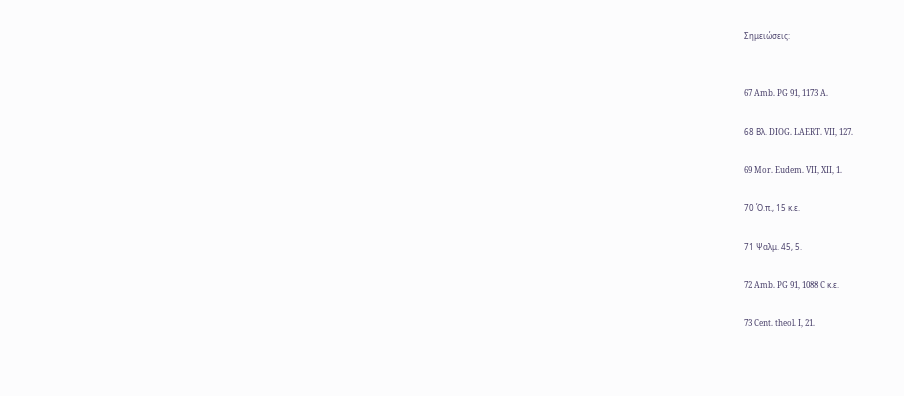Σημειώσεις:


67 Amb. PG 91, 1173 A.

68 Βλ. DIOG. LAERT. VII, 127.

69 Mor. Eudem. VII, XII, 1.

70 Ό.π., 15 κ.ε.

71 Ψαλμ. 45, 5.

72 Amb. PG 91, 1088 C κ.ε.

73 Cent. theol. I, 21.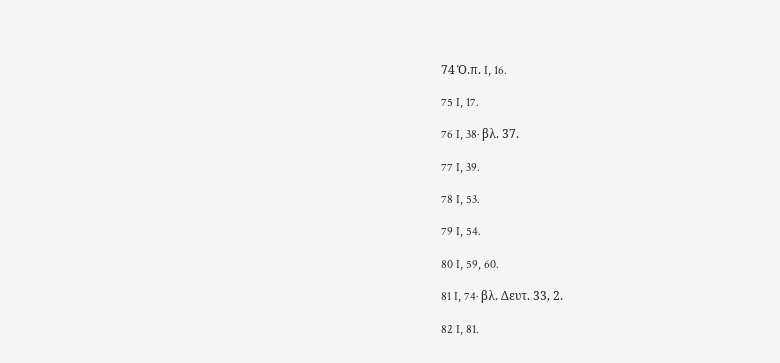74 Ό.π. I, 16.

75 I, 17.

76 I, 38· βλ. 37.

77 I, 39.

78 I, 53.

79 I, 54.

80 I, 59, 60.

81 I, 74· βλ. Δευτ. 33, 2.

82 I, 81.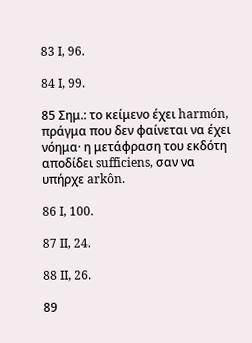83 I, 96.

84 I, 99.

85 Σημ.: το κείμενο έχει harmón, πράγμα που δεν φαίνεται να έχει νόημα· η μετάφραση του εκδότη αποδίδει sufficiens, σαν να υπήρχε arkôn.

86 I, 100.

87 II, 24.

88 II, 26.

89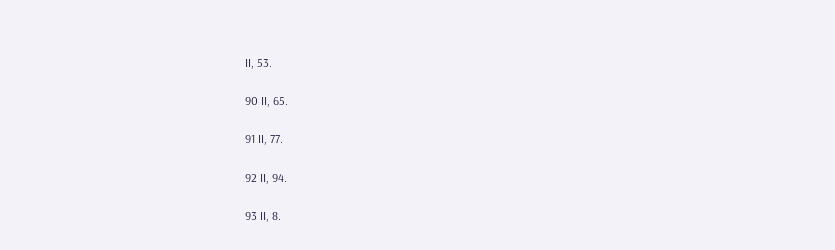II, 53.

90 II, 65.

91 II, 77.

92 II, 94.

93 II, 8.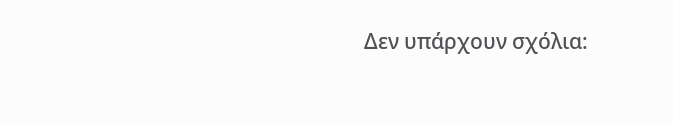Δεν υπάρχουν σχόλια: